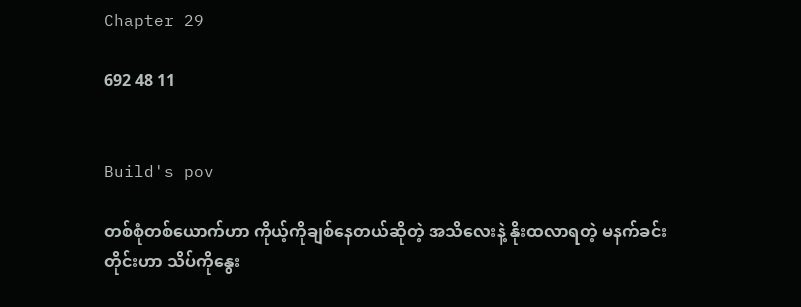Chapter 29

692 48 11


Build's pov

တစ်စုံတစ်ယောက်ဟာ ကိုယ့်ကိုချစ်နေတယ်ဆိုတဲ့ အသိလေးနဲ့ နိုးထလာရတဲ့ မနက်ခင်းတိုင်းဟာ သိပ်ကိုနွေး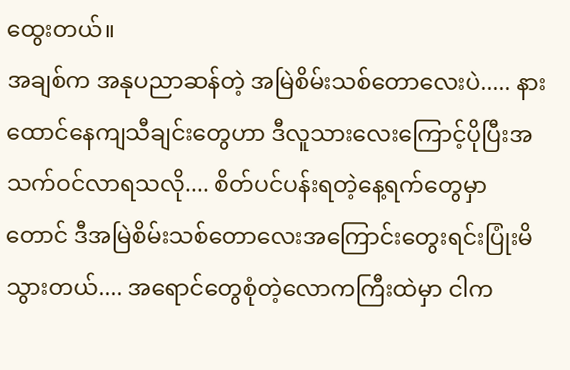ထွေးတယ်။
အချစ်က အနုပညာဆန်တဲ့ အမြဲစိမ်းသစ်တောလေးပဲ..... နားထောင်‌နေကျသီချင်းတွေဟာ ဒီလူသားလေးကြောင့်ပိုပြီးအသက်ဝင်လာရသလို.... စိတ်ပင်ပန်းရတဲ့နေ့ရက်တွေမှာတောင် ဒီအမြဲစိမ်းသစ်တောလေးအကြောင်းတွေးရင်းပြုံးမိသွားတယ်.... အရောင်တွေစုံတဲ့လောကကြီးထဲမှာ ငါက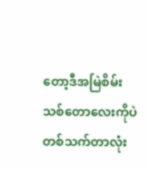တော့ဒီအမြဲစိမ်းသစ်‌‌တောလေးကိုပဲ
တစ်သက်တာလုံး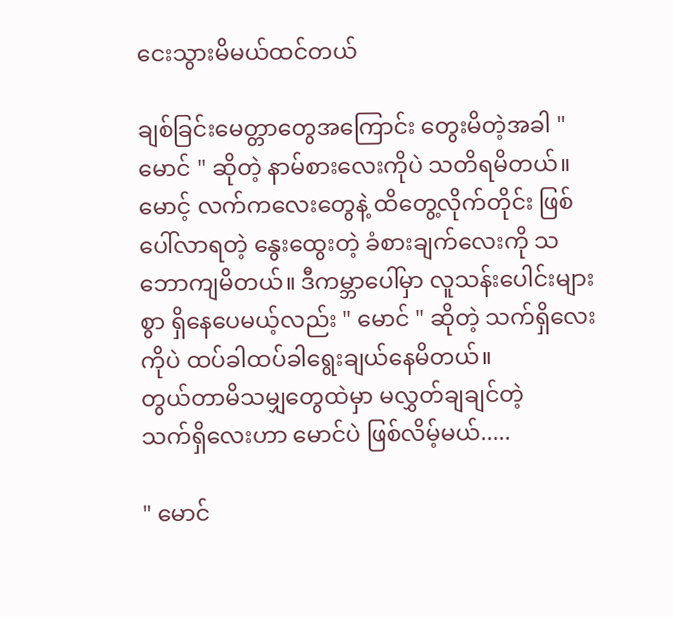ငေးသွားမိမယ်ထင်တယ်

ချစ်ခြင်းမေတ္တာတွေအကြောင်း တွေးမိတဲ့အခါ " မောင် " ဆိုတဲ့ နာမ်စားလေးကိုပဲ သတိရမိတယ်။ မောင့် လက်ကလေးတွေနဲ့ ထိတွေ့လိုက်တိုင်း ဖြစ်ပေါ်လာရတဲ့ နွေးထွေးတဲ့ ခံစားချက်လေးကို သဘောကျမိတယ်။ ဒီကမ္ဘာပေါ်မှာ လူသန်းပေါင်းများစွာ ရှိနေပေမယ့်လည်း " မောင် " ဆိုတဲ့ သက်ရှိလေးကိုပဲ ထပ်ခါထပ်ခါရွေးချယ်နေမိတယ်။
တွယ်တာမိသမျှတွေထဲမှာ မလွှတ်ချချင်တဲ့
သက်ရှိလေးဟာ မောင်ပဲ ဖြစ်လိမ့်မယ်.....

" မောင်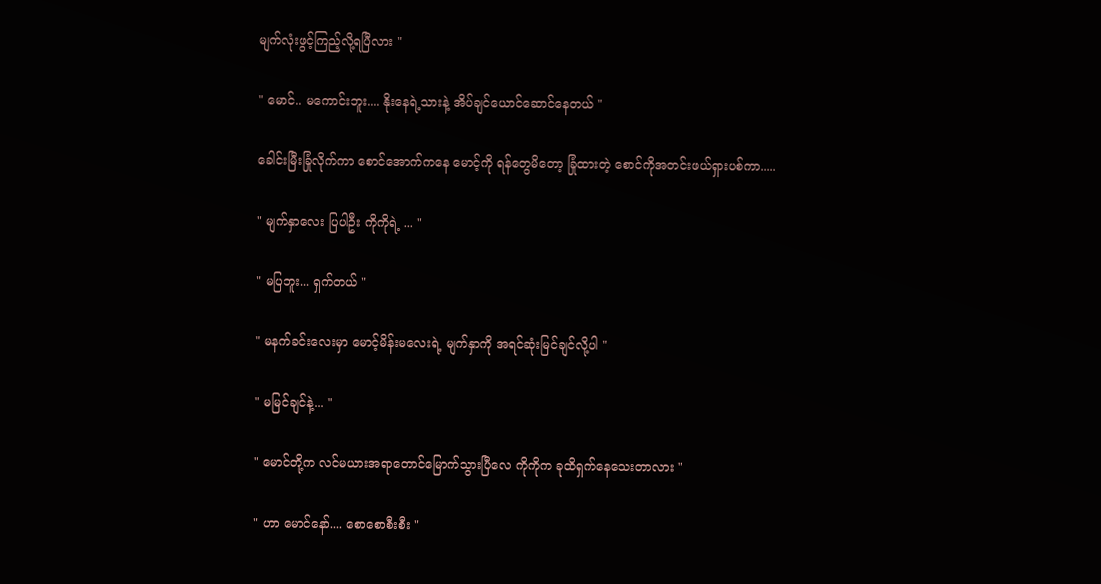မျက်လုံးဖွင့်ကြည့်လို့ရပြီလား "

" မောင်‌.. မကောင်းဘူး.... နိုးနေရဲ့သားနဲ့ အိပ်ချင်ယောင်ဆောင်နေတယ် "

ခေါင်းမြီးခြုံလိုက်ကာ စောင်အောက်ကနေ မောင့်ကို ရန်‌တွေမိတော့ ခြုံထားတဲ့ စောင်ကိုအတင်းဖယ်ရှားပစ်ကာ.....

" မျက်နှာလေး ပြပါဦး ကိုကိုရဲ့ ... "

" မပြဘူး... ရှက်တယ် "

" မနက်ခင်းလေးမှာ မောင့်မိန်းမလေးရဲ့ မျက်နှာကို အရင်ဆုံးမြင်ချင်လို့ပါ "

" မမြင်ချင်နဲ့... "

" မောင်တို့က လင်မယားအရာတောင်မြောက်သွားပြီလေ ကိုကိုက ခုထိရှက်နေသေးတာလား "

" ဟာ မောင်နော်.... စောစောစီးစီး "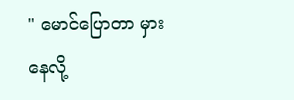" မောင်ပြောတာ မှားနေလို့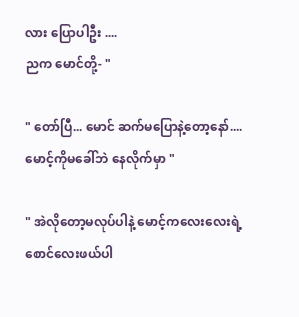လား ပြောပါဦး ....
ညက မောင်တို့- "

" တော်ပြီ... မောင် ဆက်မပြောနဲ့တော့နော်....
မောင့်ကိုမခေါ်ဘဲ နေလိုက်မှာ "

" အဲလိုတော့မလုပ်ပါနဲ့ မောင့်ကလေးလေးရဲ့
စောင်လေးဖယ်‌ပါ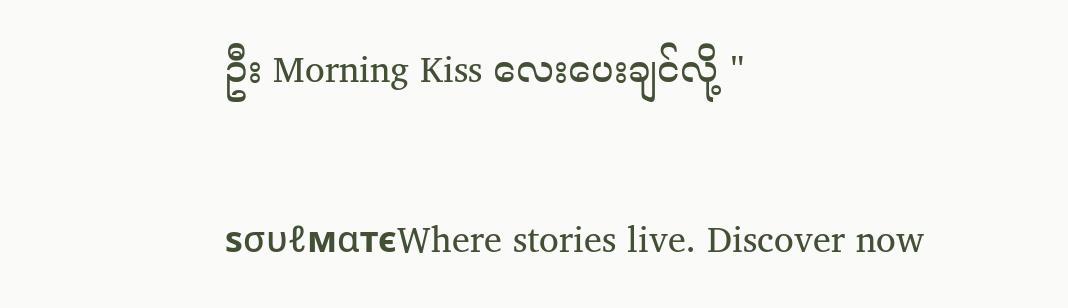ဦး ‌Morning Kiss လေးပေးချင်လို့ "

ѕσυℓмαтєWhere stories live. Discover now